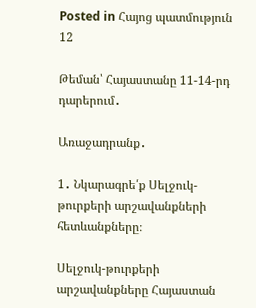Posted in Հայոց պատմություն 12

Թեման՝ Հայաստանը 11-14-րդ դարերում․

Առաջադրանք․

1․ Նկարագրե՛ք Սելջուկ-թուրքերի արշավանքների հետևանքները։

Սելջուկ-թուրքերի արշավանքները Հայաստան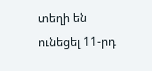տեղի են ունեցել 11-րդ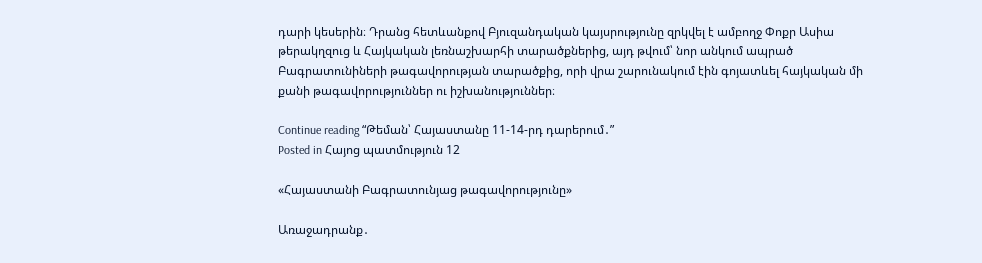դարի կեսերին։ Դրանց հետևանքով Բյուզանդական կայսրությունը զրկվել է ամբողջ Փոքր Ասիա թերակղզուց և Հայկական լեռնաշխարհի տարածքներից, այդ թվում՝ նոր անկում ապրած Բագրատունիների թագավորության տարածքից, որի վրա շարունակում էին գոյատևել հայկական մի քանի թագավորություններ ու իշխանություններ։

Continue reading “Թեման՝ Հայաստանը 11-14-րդ դարերում․”
Posted in Հայոց պատմություն 12

«Հայաստանի Բագրատունյաց թագավորությունը»

Առաջադրանք․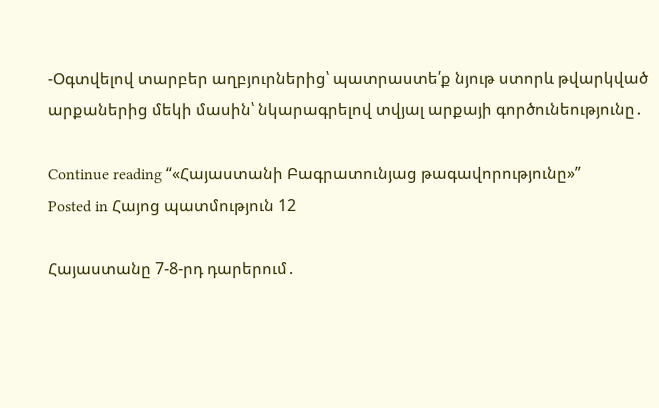-Օգտվելով տարբեր աղբյուրներից՝ պատրաստե՛ք նյութ ստորև թվարկված արքաներից մեկի մասին՝ նկարագրելով տվյալ արքայի գործունեությունը․

Continue reading “«Հայաստանի Բագրատունյաց թագավորությունը»”
Posted in Հայոց պատմություն 12

Հայաստանը 7-8-րդ դարերում․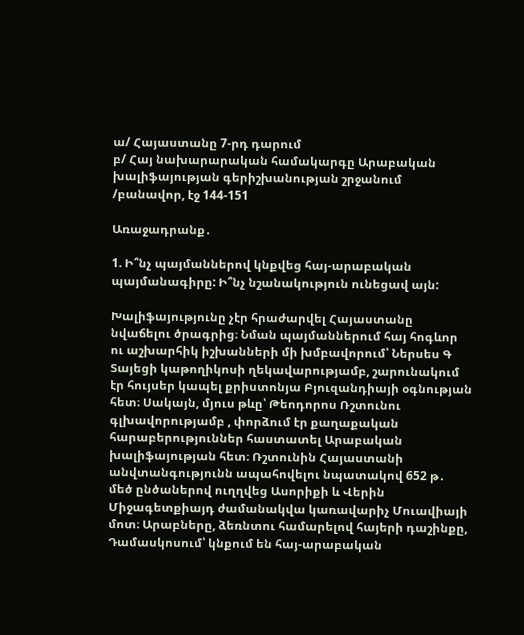ա/ Հայաստանը 7-րդ դարում
բ/ Հայ նախարարական համակարգը Արաբական խալիֆայության գերիշխանության շրջանում /բանավոր, էջ 144-151

Առաջադրանք․

1. Ի՞նչ պայմաններով կնքվեց հայ-արաբական պայմանագիրը: Ի՞նչ նշանակություն ունեցավ այն:

Խալիֆայությունը չէր հրաժարվել Հայաստանը նվաճելու ծրագրից։ Նման պայմաններում հայ հոգևոր ու աշխարհիկ իշխանների մի խմբավորում՝ Ներսես Գ Տայեցի կաթողիկոսի ղեկավարությամբ, շարունակում էր հույսեր կապել քրիստոնյա Բյուզանդիայի օգնության հետ։ Սակայն, մյուս թևը՝ Թեոդորոս Ռշտունու գլխավորությամբ , փորձում էր քաղաքական հարաբերություններ հաստատել Արաբական խալիֆայության հետ։ Ռշտունին Հայաստանի անվտանգությունն ապահովելու նպատակով 652 թ․ մեծ ընծաներով ուղղվեց Ասորիքի և Վերին Միջագետքիայդ ժամանակվա կառավարիչ Մուավիայի մոտ։ Արաբները, ձեռնտու համարելով հայերի դաշինքը, Դամասկոսում՝ կնքում են հայ-արաբական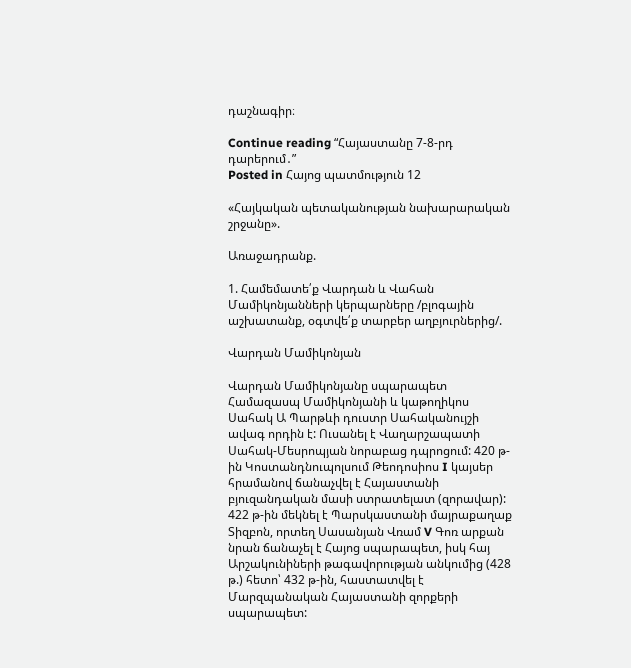դաշնագիր։

Continue reading “Հայաստանը 7-8-րդ դարերում․”
Posted in Հայոց պատմություն 12

«Հայկական պետականության նախարարական շրջանը».

Առաջադրանք.

1. Համեմատե՛ք Վարդան և Վահան Մամիկոնյանների կերպարները /բլոգային աշխատանք, օգտվե՛ք տարբեր աղբյուրներից/.

Վարդան Մամիկոնյան

Վարդան Մամիկոնյանը սպարապետ Համազասպ Մամիկոնյանի և կաթողիկոս Սահակ Ա Պարթևի դուստր Սահականույշի ավագ որդին է: Ուսանել է Վաղարշապատի Սահակ-Մեսրոպյան նորաբաց դպրոցում: 420 թ-ին Կոստանդնուպոլսում Թեոդոսիոս I կայսեր հրամանով ճանաչվել է Հայաստանի բյուզանդական մասի ստրատելատ (զորավար): 422 թ-ին մեկնել է Պարսկաստանի մայրաքաղաք Տիզբոն, որտեղ Սասանյան Վռամ V Գոռ արքան նրան ճանաչել է Հայոց սպարապետ, իսկ հայ Արշակունիների թագավորության անկումից (428 թ.) հետո՝ 432 թ-ին, հաստատվել է Մարզպանական Հայաստանի զորքերի սպարապետ: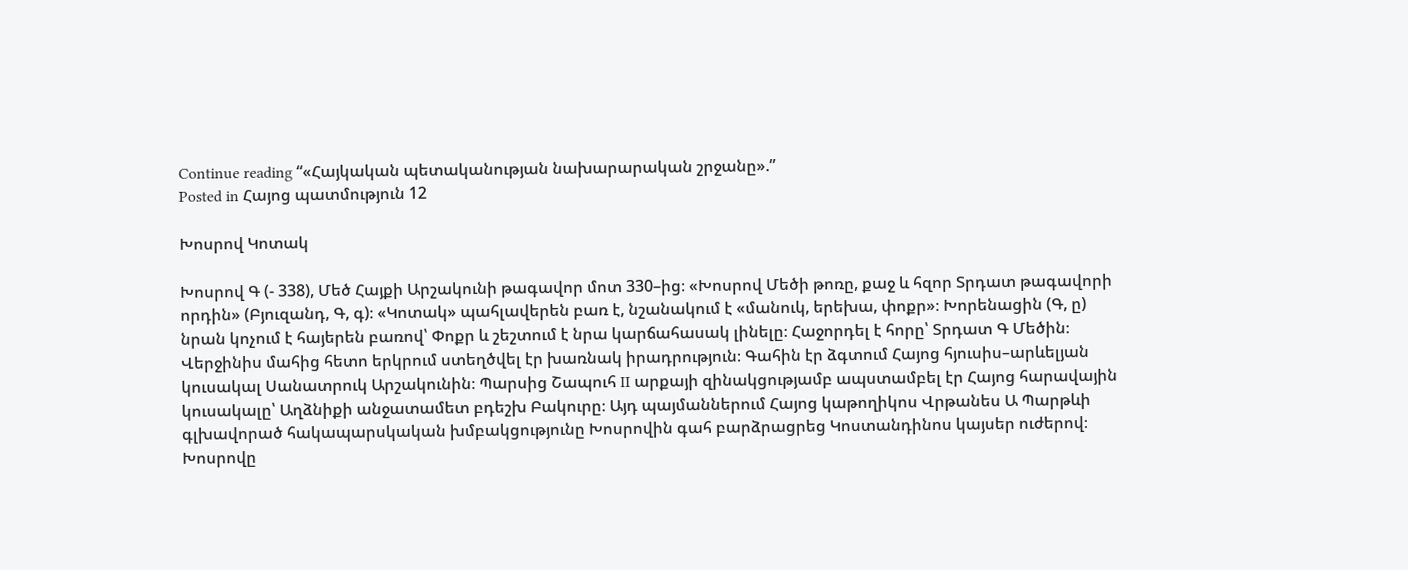Continue reading “«Հայկական պետականության նախարարական շրջանը».”
Posted in Հայոց պատմություն 12

Խոսրով Կոտակ

Խոսրով Գ (- 338), Մեծ Հայքի Արշակունի թագավոր մոտ 330–ից։ «Խոսրով Մեծի թոռը, քաջ և հզոր Տրդատ թագավորի որդին» (Բյուզանդ, Գ, գ)։ «Կոտակ» պահլավերեն բառ է, նշանակում է «մանուկ, երեխա, փոքր»։ Խորենացին (Գ, ը) նրան կոչում է հայերեն բառով՝ Փոքր և շեշտում է նրա կարճահասակ լինելը։ Հաջորդել է հորը՝ Տրդատ Գ Մեծին։ Վերջինիս մահից հետո երկրում ստեղծվել էր խառնակ իրադրություն։ Գահին էր ձգտում Հայոց հյուսիս–արևելյան կուսակալ Սանատրուկ Արշակունին։ Պարսից Շապուհ II արքայի զինակցությամբ ապստամբել էր Հայոց հարավային կուսակալը՝ Աղձնիքի անջատամետ բդեշխ Բակուրը։ Այդ պայմաններում Հայոց կաթողիկոս Վրթանես Ա Պարթևի գլխավորած հակապարսկական խմբակցությունը Խոսրովին գահ բարձրացրեց Կոստանդինոս կայսեր ուժերով։ Խոսրովը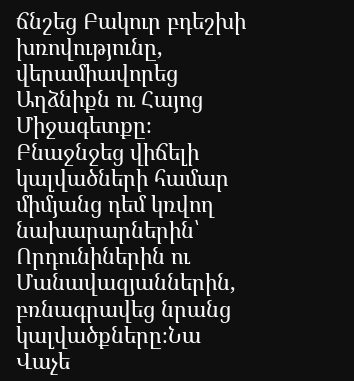ճնշեց Բակուր բդեշխի խռովությունը, վերամիավորեց Աղձնիքն ու Հայոց Միջագետքը։ Բնաջնջեց վիճելի կալվածների համար միմյանց դեմ կռվող նախարարներին՝ Որդունիներին ու Մանավազյաններին, բռնագրավեց նրանց կալվածքները։Նա Վաչե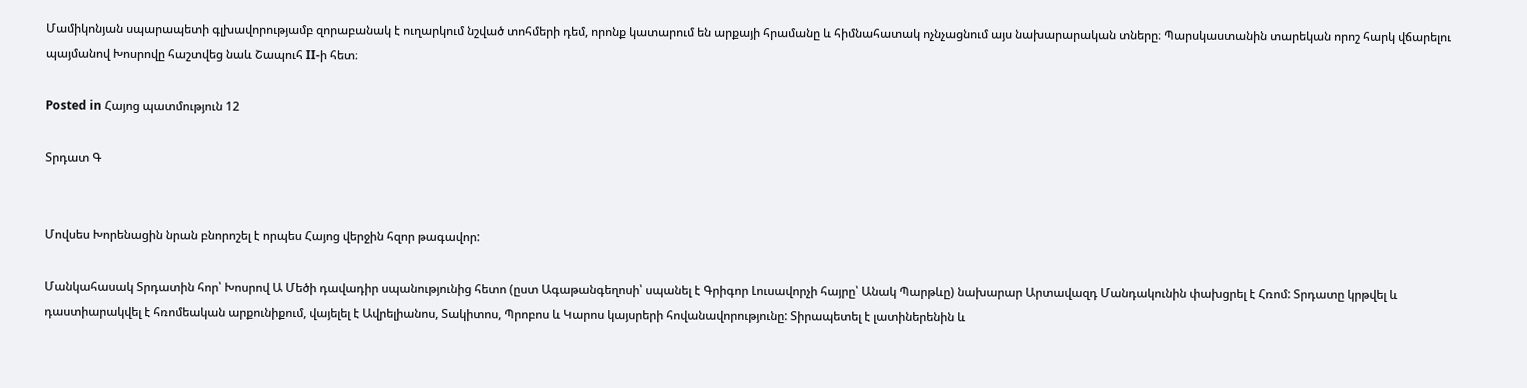Մամիկոնյան սպարապետի գլխավորությամբ զորաբանակ է ուղարկում նշված տոհմերի դեմ, որոնք կատարում են արքայի հրամանը և հիմնահատակ ոչնչացնում այս նախարարական տները։ Պարսկաստանին տարեկան որոշ հարկ վճարելու պայմանով Խոսրովը հաշտվեց նաև Շապուհ II-ի հետ։

Posted in Հայոց պատմություն 12

Տրդատ Գ


Մովսես Խորենացին նրան բնորոշել է որպես Հայոց վերջին հզոր թագավոր:

Մանկահասակ Տրդատին հոր՝ Խոսրով Ա Մեծի դավադիր սպանությունից հետո (ըստ Ագաթանգեղոսի՝ սպանել է Գրիգոր Լուսավորչի հայրը՝ Անակ Պարթևը) նախարար Արտավազդ Մանդակունին փախցրել է Հռոմ: Տրդատը կրթվել և դաստիարակվել է հռոմեական արքունիքում, վայելել է Ավրելիանոս, Տակիտոս, Պրոբոս և Կարոս կայսրերի հովանավորությունը: Տիրապետել է լատիներենին և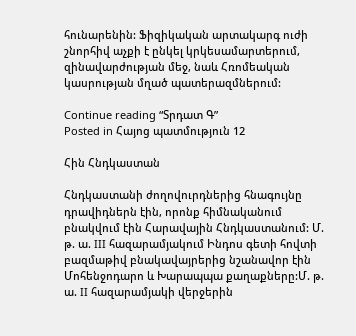հունարենին: Ֆիզիկական արտակարգ ուժի շնորհիվ աչքի է ընկել կրկեսամարտերում, զինավարժության մեջ, նաև Հռոմեական կասրության մղած պատերազմներում:

Continue reading “Տրդատ Գ”
Posted in Հայոց պատմություն 12

Հին Հնդկաստան

Հնդկաստանի ժողովուրդներից հնագույնը դրավիդներն էին, որոնք հիմնականում բնակվում էին Հարավային Հնդկաստանում: Մ. թ. ա. III հազարամյակում Ինդոս գետի հովտի բազմաթիվ բնակավայրերից նշանավոր էին Մոհենջոդարո և Խարապպա քաղաքները:Մ. թ. ա. II հազարամյակի վերջերին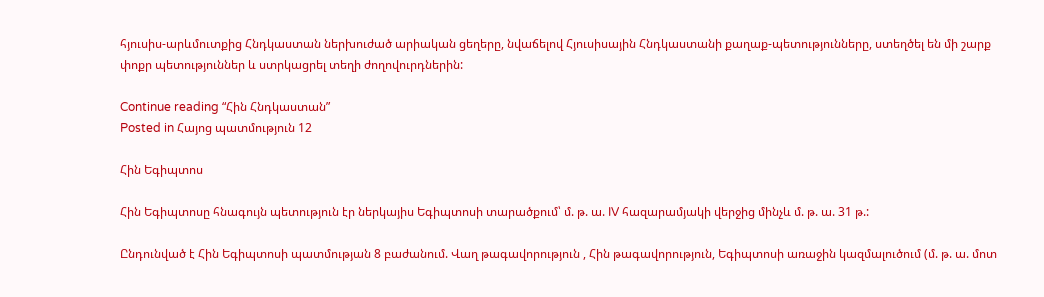հյուսիս-արևմուտքից Հնդկաստան ներխուժած արիական ցեղերը, նվաճելով Հյուսիսային Հնդկաստանի քաղաք-պետությունները, ստեղծել են մի շարք փոքր պետություններ և ստրկացրել տեղի ժողովուրդներին:

Continue reading “Հին Հնդկաստան”
Posted in Հայոց պատմություն 12

Հին Եգիպտոս

Հին Եգիպտոսը հնագույն պետություն էր ներկայիս Եգիպտոսի տարածքում՝ մ. թ. ա. IV հազարամյակի վերջից մինչև մ. թ. ա. 31 թ.:

Ընդունված է Հին Եգիպտոսի պատմության 8 բաժանում. Վաղ թագավորություն , Հին թագավորություն, Եգիպտոսի առաջին կազմալուծում (մ. թ. ա. մոտ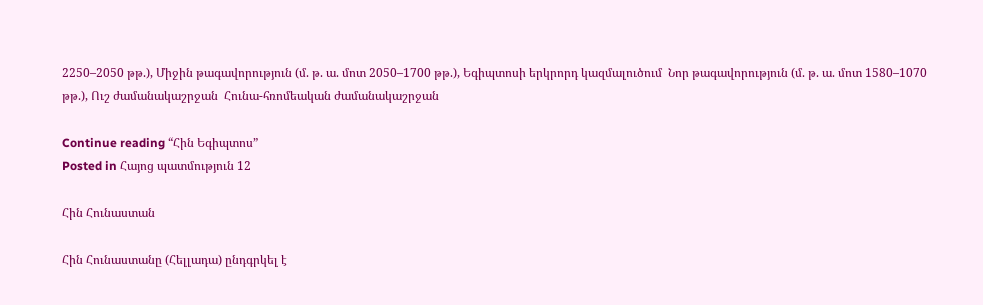2250–2050 թթ.), Միջին թագավորություն (մ. թ. ա. մոտ 2050–1700 թթ.), Եգիպտոսի երկրորդ կազմալուծում  Նոր թագավորություն (մ. թ. ա. մոտ 1580–1070 թթ.), Ուշ ժամանակաշրջան  Հունա-հռոմեական ժամանակաշրջան

Continue reading “Հին Եգիպտոս”
Posted in Հայոց պատմություն 12

Հին Հունաստան

Հին Հունաստանը (Հելլադա) ընդգրկել է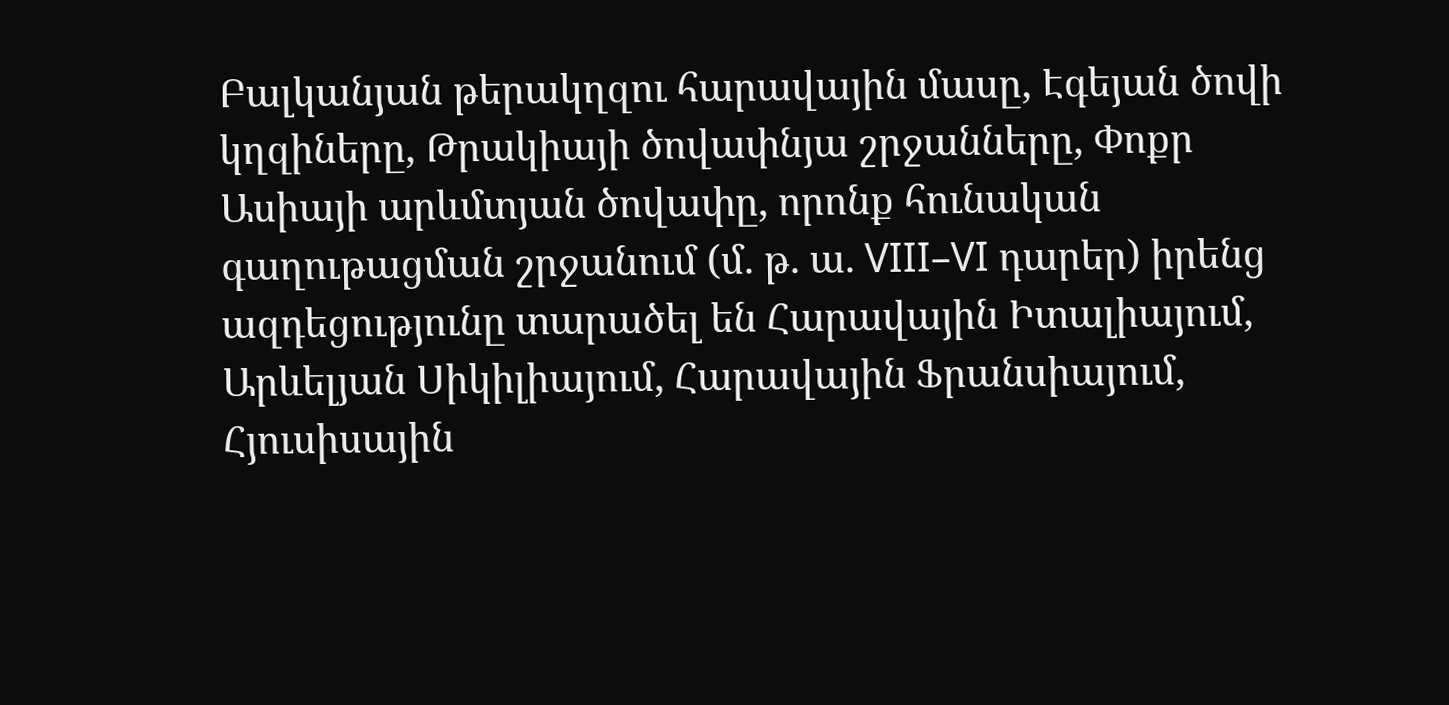Բալկանյան թերակղզու հարավային մասը, Էգեյան ծովի կղզիները, Թրակիայի ծովափնյա շրջանները, Փոքր Ասիայի արևմտյան ծովափը, որոնք հունական գաղութացման շրջանում (մ. թ. ա. VIII–VI դարեր) իրենց ազդեցությունը տարածել են Հարավային Իտալիայում, Արևելյան Սիկիլիայում, Հարավային Ֆրանսիայում, Հյուսիսային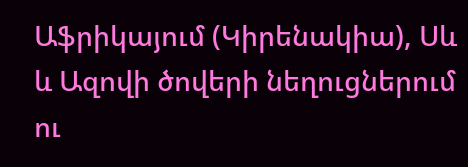Աֆրիկայում (Կիրենակիա), Սև և Ազովի ծովերի նեղուցներում ու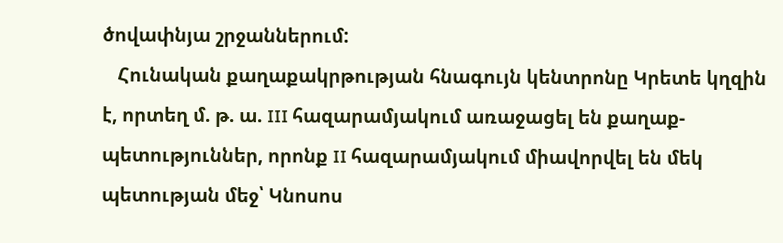ծովափնյա շրջաններում:
   Հունական քաղաքակրթության հնագույն կենտրոնը Կրետե կղզին է, որտեղ մ. թ. ա. III հազարամյակում առաջացել են քաղաք-պետություններ, որոնք II հազարամյակում միավորվել են մեկ պետության մեջ՝ Կնոսոս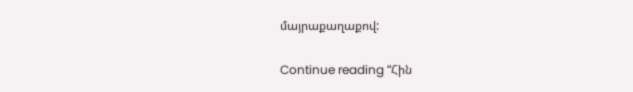մայրաքաղաքով:

Continue reading “Հին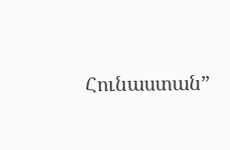Հունաստան”